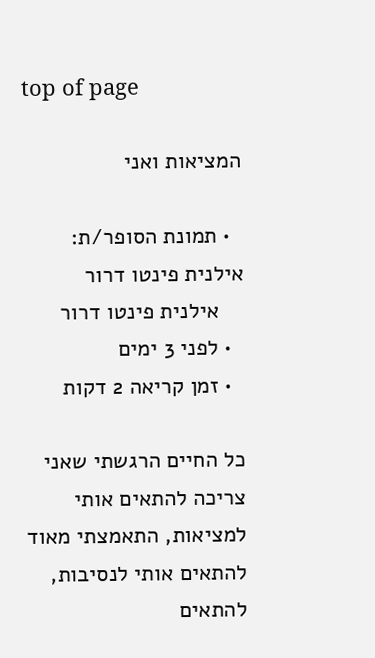top of page

המציאות ואני

  • תמונת הסופר/ת: אילנית פינטו דרור
    אילנית פינטו דרור
  • לפני 3 ימים
  • זמן קריאה 2 דקות

כל החיים הרגשתי שאני צריכה להתאים אותי למציאות, התאמצתי מאוד להתאים אותי לנסיבות, להתאים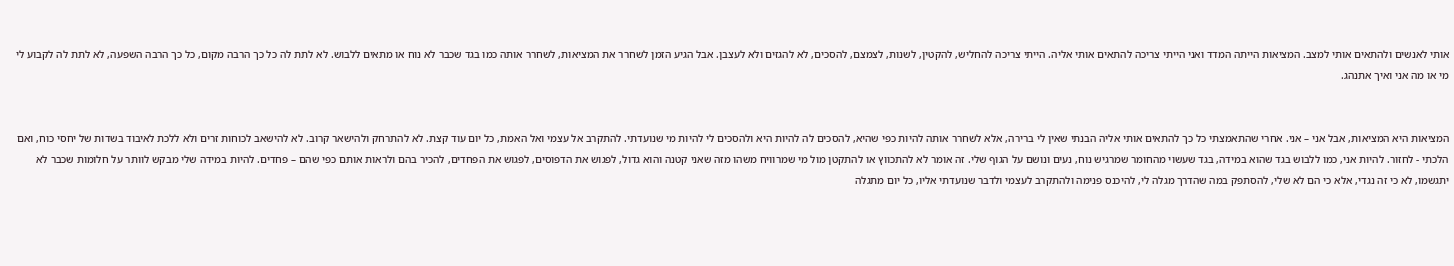אותי לאנשים ולהתאים אותי למצב. המציאות הייתה המדד ואני הייתי צריכה להתאים אותי אליה. הייתי צריכה להחליש, להקטין, לשנות, לצמצם, להסכים, לא להגזים ולא לעצבן. אבל הגיע הזמן לשחרר את המציאות, לשחרר אותה כמו בגד שכבר לא נוח או מתאים ללבוש. לא לתת לה כל כך הרבה מקום, כל כך הרבה השפעה, לא לתת לה לקבוע לי מי או מה אני ואיך אתנהג.


המציאות היא המציאות, אבל אני – אני. אחרי שהתאמצתי כל כך להתאים אותי אליה הבנתי שאין לי ברירה, אלא לשחרר אותה להיות כפי שהיא, להסכים לה להיות היא ולהסכים לי להיות מי שנועדתי. להתקרב אל עצמי ואל האמת, כל יום עוד קצת. לא להתרחק ולהישאר קרוב. לא להישאב לכוחות זרים ולא ללכת לאיבוד בשדות של יחסי כוח, ואם הלכתי - לחזור. להיות אני, כמו ללבוש בגד שהוא במידה, בגד שעשוי מהחומר שמרגיש נוח, נעים ונושם על הגוף שלי. זה אומר לא להתכווץ או להתקטן מול מי שמרוויח משהו מזה שאני קטנה והוא גדול, לפגוש את הדפוסים, לפגוש את הפחדים, להכיר בהם ולראות אותם כפי שהם – פחדים. להיות במידה שלי מבקש לוותר על חלומות שכבר לא יתגשמו, לא כי זה נגדי, אלא כי הם לא שלי, להסתפק במה שהדרך מגלה לי, להיכנס פנימה ולהתקרב לעצמי ולדבר שנועדתי אליו, כל יום מתגלה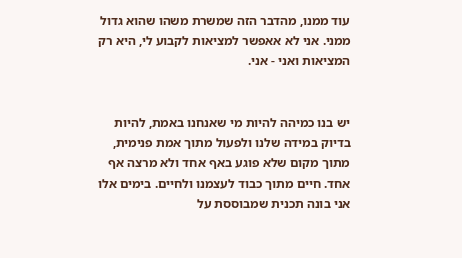עוד ממנו, מהדבר הזה שמשרת משהו שהוא גדול ממני. אני לא אאפשר למציאות לקבוע לי, היא רק המציאות ואני - אני.


יש בנו כמיהה להיות מי שאנחנו באמת, להיות בדיוק במידה שלנו ולפעול מתוך אמת פנימית, מתוך מקום שלא פוגע באף אחד ולא מרצה אף אחד. חיים מתוך כבוד לעצמנו ולחיים. בימים אלו אני בונה תכנית שמבוססת על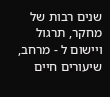שנים רבות של מחקר, תרגול ויישום ל - מרחב, שיעורים חיים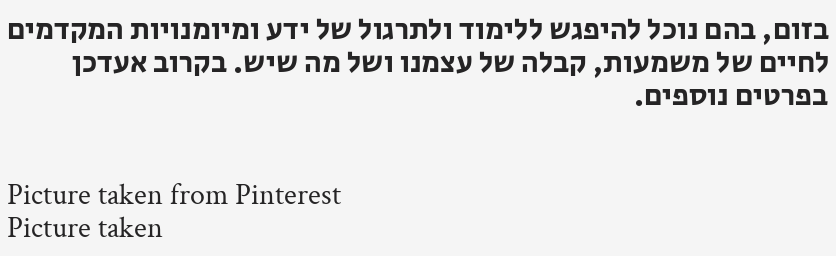בזום, בהם נוכל להיפגש ללימוד ולתרגול של ידע ומיומנויות המקדמים לחיים של משמעות, קבלה של עצמנו ושל מה שיש. בקרוב אעדכן בפרטים נוספים.


Picture taken from Pinterest
Picture taken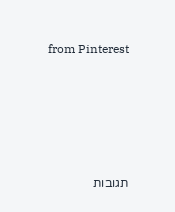from Pinterest






תגובות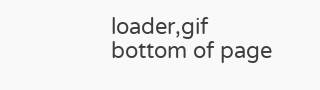loader,gif
bottom of page